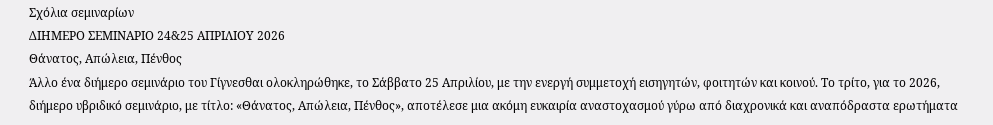Σχόλια σεμιναρίων
ΔΙΗΜΕΡΟ ΣΕΜΙΝΑΡΙΟ 24&25 ΑΠΡΙΛΙΟΥ 2026
Θάνατος, Απώλεια, Πένθος
Άλλο ένα διήμερο σεμινάριο του Γίγνεσθαι ολοκληρώθηκε, το Σάββατο 25 Απριλίου, με την ενεργή συμμετοχή εισηγητών, φοιτητών και κοινού. Το τρίτο, για το 2026, διήμερο υβριδικό σεμινάριο, με τίτλο: «Θάνατος, Απώλεια, Πένθος», αποτέλεσε μια ακόμη ευκαιρία αναστοχασμού γύρω από διαχρονικά και αναπόδραστα ερωτήματα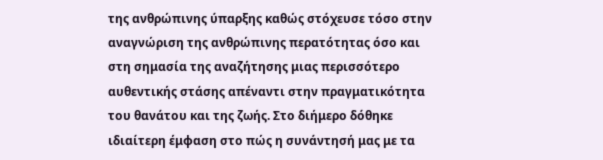της ανθρώπινης ύπαρξης καθώς στόχευσε τόσο στην αναγνώριση της ανθρώπινης περατότητας όσο και στη σημασία της αναζήτησης μιας περισσότερο αυθεντικής στάσης απέναντι στην πραγματικότητα του θανάτου και της ζωής. Στο διήμερο δόθηκε ιδιαίτερη έμφαση στο πώς η συνάντησή μας με τα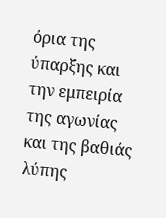όρια της ύπαρξης και την εμπειρία της αγωνίας και της βαθιάς λύπης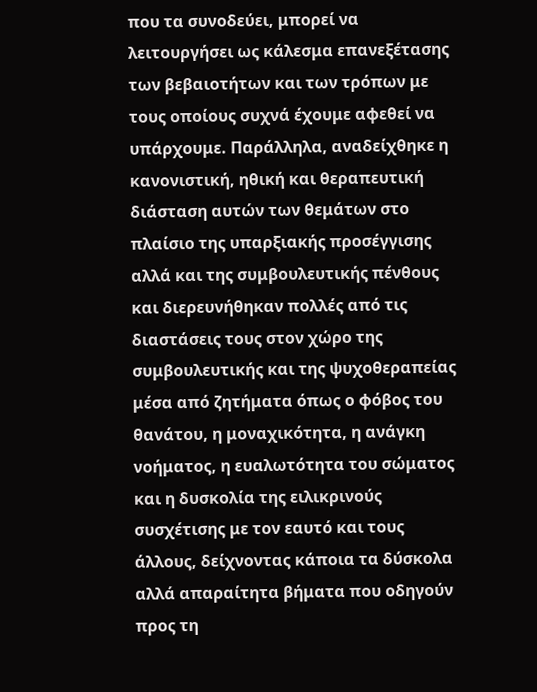που τα συνοδεύει, μπορεί να λειτουργήσει ως κάλεσμα επανεξέτασης των βεβαιοτήτων και των τρόπων με τους οποίους συχνά έχουμε αφεθεί να υπάρχουμε. Παράλληλα, αναδείχθηκε η κανονιστική, ηθική και θεραπευτική διάσταση αυτών των θεμάτων στο πλαίσιο της υπαρξιακής προσέγγισης αλλά και της συμβουλευτικής πένθους και διερευνήθηκαν πολλές από τις διαστάσεις τους στον χώρο της συμβουλευτικής και της ψυχοθεραπείας μέσα από ζητήματα όπως ο φόβος του θανάτου, η μοναχικότητα, η ανάγκη νοήματος, η ευαλωτότητα του σώματος και η δυσκολία της ειλικρινούς συσχέτισης με τον εαυτό και τους άλλους, δείχνοντας κάποια τα δύσκολα αλλά απαραίτητα βήματα που οδηγούν προς τη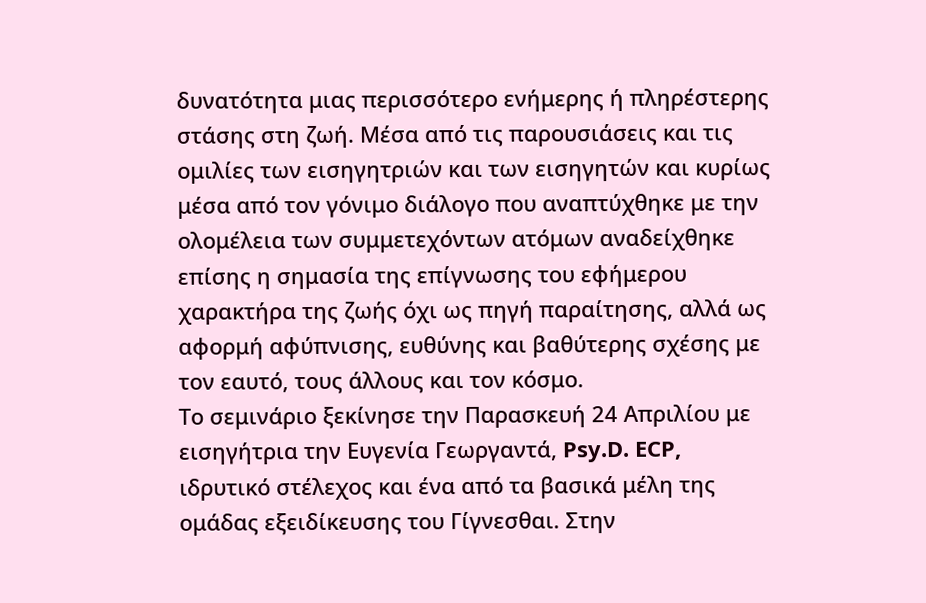δυνατότητα μιας περισσότερο ενήμερης ή πληρέστερης στάσης στη ζωή. Μέσα από τις παρουσιάσεις και τις ομιλίες των εισηγητριών και των εισηγητών και κυρίως μέσα από τον γόνιμο διάλογο που αναπτύχθηκε με την ολομέλεια των συμμετεχόντων ατόμων αναδείχθηκε επίσης η σημασία της επίγνωσης του εφήμερου χαρακτήρα της ζωής όχι ως πηγή παραίτησης, αλλά ως αφορμή αφύπνισης, ευθύνης και βαθύτερης σχέσης με τον εαυτό, τους άλλους και τον κόσμο.
Το σεμινάριο ξεκίνησε την Παρασκευή 24 Απριλίου με εισηγήτρια την Ευγενία Γεωργαντά, Psy.D. ECP, ιδρυτικό στέλεχος και ένα από τα βασικά μέλη της ομάδας εξειδίκευσης του Γίγνεσθαι. Στην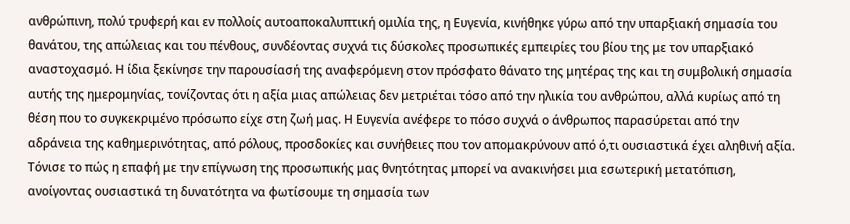ανθρώπινη, πολύ τρυφερή και εν πολλοίς αυτοαποκαλυπτική ομιλία της, η Ευγενία, κινήθηκε γύρω από την υπαρξιακή σημασία του θανάτου, της απώλειας και του πένθους, συνδέοντας συχνά τις δύσκολες προσωπικές εμπειρίες του βίου της με τον υπαρξιακό αναστοχασμό. Η ίδια ξεκίνησε την παρουσίασή της αναφερόμενη στον πρόσφατο θάνατο της μητέρας της και τη συμβολική σημασία αυτής της ημερομηνίας, τονίζοντας ότι η αξία μιας απώλειας δεν μετριέται τόσο από την ηλικία του ανθρώπου, αλλά κυρίως από τη θέση που το συγκεκριμένο πρόσωπο είχε στη ζωή μας. Η Ευγενία ανέφερε το πόσο συχνά ο άνθρωπος παρασύρεται από την αδράνεια της καθημερινότητας, από ρόλους, προσδοκίες και συνήθειες που τον απομακρύνουν από ό,τι ουσιαστικά έχει αληθινή αξία. Τόνισε το πώς η επαφή με την επίγνωση της προσωπικής μας θνητότητας μπορεί να ανακινήσει μια εσωτερική μετατόπιση, ανοίγοντας ουσιαστικά τη δυνατότητα να φωτίσουμε τη σημασία των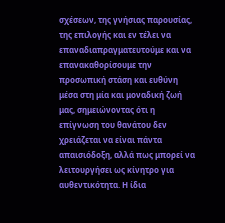σχέσεων, της γνήσιας παρουσίας, της επιλογής και εν τέλει να επαναδιαπραγματευτούμε και να επανακαθορίσουμε την προσωπική στάση και ευθύνη μέσα στη μία και μοναδική ζωή μας, σημειώνοντας ότι η επίγνωση του θανάτου δεν χρειάζεται να είναι πάντα απαισιόδοξη, αλλά πως μπορεί να λειτουργήσει ως κίνητρο για αυθεντικότητα. Η ίδια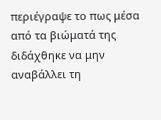περιέγραψε το πως μέσα από τα βιώματά της διδάχθηκε να μην αναβάλλει τη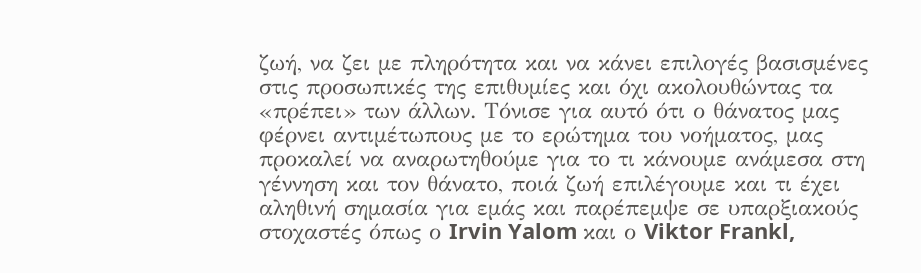ζωή, να ζει με πληρότητα και να κάνει επιλογές βασισμένες στις προσωπικές της επιθυμίες και όχι ακολουθώντας τα «πρέπει» των άλλων. Τόνισε για αυτό ότι ο θάνατος μας φέρνει αντιμέτωπους με το ερώτημα του νοήματος, μας προκαλεί να αναρωτηθούμε για το τι κάνουμε ανάμεσα στη γέννηση και τον θάνατο, ποιά ζωή επιλέγουμε και τι έχει αληθινή σημασία για εμάς και παρέπεμψε σε υπαρξιακούς στοχαστές όπως ο Irvin Yalom και ο Viktor Frankl,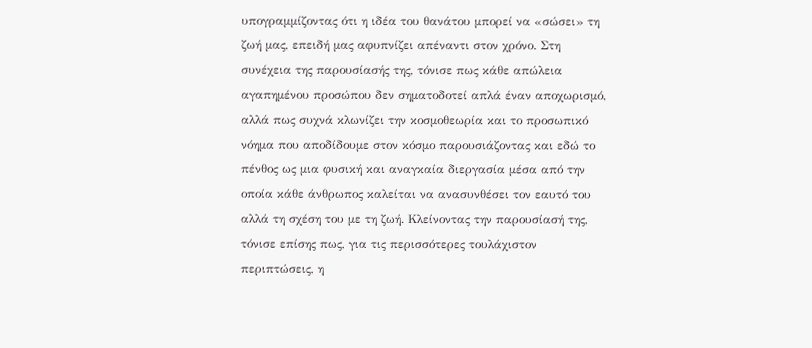υπογραμμίζοντας ότι η ιδέα του θανάτου μπορεί να «σώσει» τη ζωή μας, επειδή μας αφυπνίζει απέναντι στον χρόνο. Στη συνέχεια της παρουσίασής της, τόνισε πως κάθε απώλεια αγαπημένου προσώπου δεν σηματοδοτεί απλά έναν αποχωρισμό, αλλά πως συχνά κλωνίζει την κοσμοθεωρία και το προσωπικό νόημα που αποδίδουμε στον κόσμο παρουσιάζοντας και εδώ το πένθος ως μια φυσική και αναγκαία διεργασία μέσα από την οποία κάθε άνθρωπος καλείται να ανασυνθέσει τον εαυτό του αλλά τη σχέση του με τη ζωή. Κλείνοντας την παρουσίασή της, τόνισε επίσης πως, για τις περισσότερες τουλάχιστον περιπτώσεις, η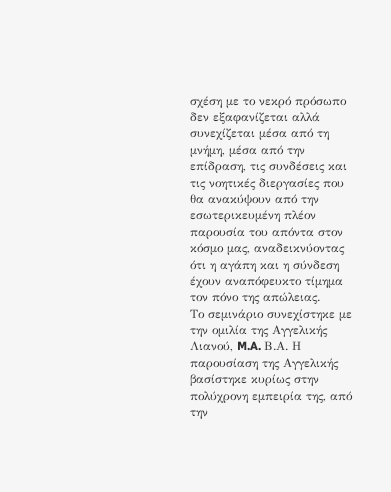σχέση με το νεκρό πρόσωπο δεν εξαφανίζεται αλλά συνεχίζεται μέσα από τη μνήμη, μέσα από την επίδραση, τις συνδέσεις και τις νοητικές διεργασίες που θα ανακύψουν από την εσωτερικευμένη πλέον παρουσία του απόντα στον κόσμο μας, αναδεικνύοντας ότι η αγάπη και η σύνδεση έχουν αναπόφευκτο τίμημα τον πόνο της απώλειας.
Το σεμινάριο συνεχίστηκε με την ομιλία της Αγγελικής Λιανού, M.A. Β.Α. Η παρουσίαση της Αγγελικής βασίστηκε κυρίως στην πολύχρονη εμπειρία της, από την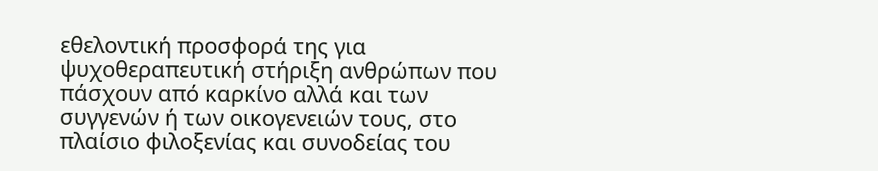εθελοντική προσφορά της για ψυχοθεραπευτική στήριξη ανθρώπων που πάσχουν από καρκίνο αλλά και των συγγενών ή των οικογενειών τους, στο πλαίσιο φιλοξενίας και συνοδείας του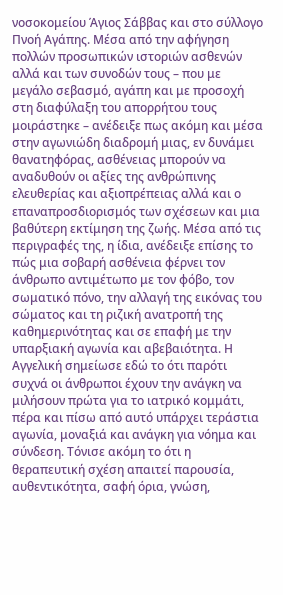νοσοκομείου Άγιος Σάββας και στο σύλλογο Πνοή Αγάπης. Μέσα από την αφήγηση πολλών προσωπικών ιστοριών ασθενών αλλά και των συνοδών τους – που με μεγάλο σεβασμό, αγάπη και με προσοχή στη διαφύλαξη του απορρήτου τους μοιράστηκε – ανέδειξε πως ακόμη και μέσα στην αγωνιώδη διαδρομή μιας, εν δυνάμει θανατηφόρας, ασθένειας μπορούν να αναδυθούν οι αξίες της ανθρώπινης ελευθερίας και αξιοπρέπειας αλλά και ο επαναπροσδιορισμός των σχέσεων και μια βαθύτερη εκτίμηση της ζωής. Μέσα από τις περιγραφές της, η ίδια, ανέδειξε επίσης το πώς μια σοβαρή ασθένεια φέρνει τον άνθρωπο αντιμέτωπο με τον φόβο, τον σωματικό πόνο, την αλλαγή της εικόνας του σώματος και τη ριζική ανατροπή της καθημερινότητας και σε επαφή με την υπαρξιακή αγωνία και αβεβαιότητα. Η Αγγελική σημείωσε εδώ το ότι παρότι συχνά οι άνθρωποι έχουν την ανάγκη να μιλήσουν πρώτα για το ιατρικό κομμάτι, πέρα και πίσω από αυτό υπάρχει τεράστια αγωνία, μοναξιά και ανάγκη για νόημα και σύνδεση. Τόνισε ακόμη το ότι η θεραπευτική σχέση απαιτεί παρουσία, αυθεντικότητα, σαφή όρια, γνώση,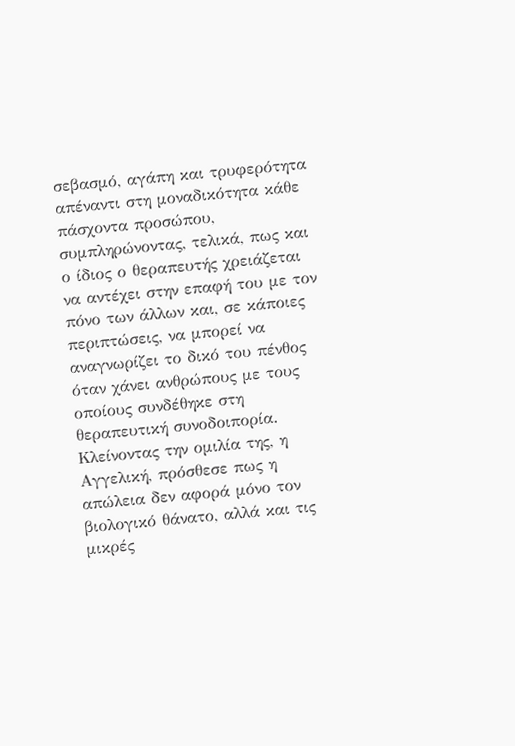σεβασμό, αγάπη και τρυφερότητα απέναντι στη μοναδικότητα κάθε πάσχοντα προσώπου, συμπληρώνοντας, τελικά, πως και ο ίδιος ο θεραπευτής χρειάζεται να αντέχει στην επαφή του με τον πόνο των άλλων και, σε κάποιες περιπτώσεις, να μπορεί να αναγνωρίζει το δικό του πένθος όταν χάνει ανθρώπους με τους οποίους συνδέθηκε στη θεραπευτική συνοδοιπορία. Κλείνοντας την ομιλία της, η Αγγελική, πρόσθεσε πως η απώλεια δεν αφορά μόνο τον βιολογικό θάνατο, αλλά και τις μικρές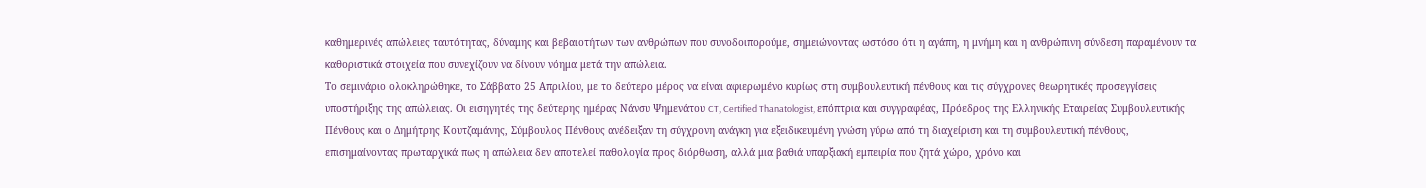καθημερινές απώλειες ταυτότητας, δύναμης και βεβαιοτήτων των ανθρώπων που συνοδοιπορούμε, σημειώνοντας ωστόσο ότι η αγάπη, η μνήμη και η ανθρώπινη σύνδεση παραμένουν τα καθοριστικά στοιχεία που συνεχίζουν να δίνουν νόημα μετά την απώλεια.
Το σεμινάριο ολοκληρώθηκε, το Σάββατο 25 Απριλίου, με το δεύτερο μέρος να είναι αφιερωμένο κυρίως στη συμβουλευτική πένθους και τις σύγχρονες θεωρητικές προσεγγίσεις υποστήριξης της απώλειας. Οι εισηγητές της δεύτερης ημέρας Νάνσυ Ψημενάτου CT, Certified Thanatologist, επόπτρια και συγγραφέας, Πρόεδρος της Ελληνικής Εταιρείας Συμβουλευτικής Πένθους και ο Δημήτρης Κουτζαμάνης, Σύμβουλος Πένθους ανέδειξαν τη σύγχρονη ανάγκη για εξειδικευμένη γνώση γύρω από τη διαχείριση και τη συμβουλευτική πένθους, επισημαίνοντας πρωταρχικά πως η απώλεια δεν αποτελεί παθολογία προς διόρθωση, αλλά μια βαθιά υπαρξιακή εμπειρία που ζητά χώρο, χρόνο και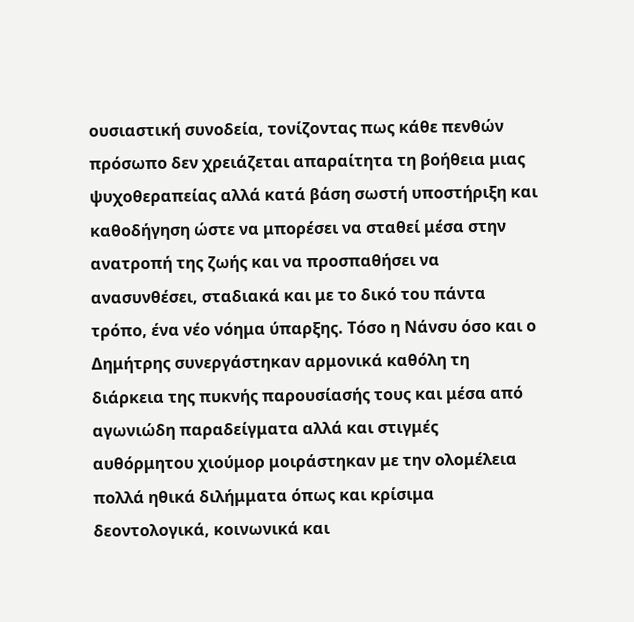ουσιαστική συνοδεία, τονίζοντας πως κάθε πενθών πρόσωπο δεν χρειάζεται απαραίτητα τη βοήθεια μιας ψυχοθεραπείας αλλά κατά βάση σωστή υποστήριξη και καθοδήγηση ώστε να μπορέσει να σταθεί μέσα στην ανατροπή της ζωής και να προσπαθήσει να ανασυνθέσει, σταδιακά και με το δικό του πάντα τρόπο, ένα νέο νόημα ύπαρξης. Τόσο η Νάνσυ όσο και ο Δημήτρης συνεργάστηκαν αρμονικά καθόλη τη διάρκεια της πυκνής παρουσίασής τους και μέσα από αγωνιώδη παραδείγματα αλλά και στιγμές αυθόρμητου χιούμορ μοιράστηκαν με την ολομέλεια πολλά ηθικά διλήμματα όπως και κρίσιμα δεοντολογικά, κοινωνικά και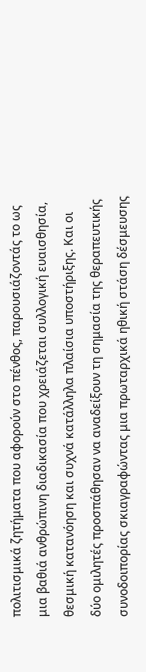πολιτισμικά ζητήματα που αφορούν στο πένθος, παρουσιάζοντάς το ως μια βαθιά ανθρώπινη διαδικασία που χρειάζεται συλλογική ευαισθησία, θεσμική κατανόηση και συχνά κατάλληλα πλαίσια υποστήριξης. Και οι δύο ομιλητές προσπάθησαν να αναδείξουν τη σημασία της θεραπευτικής συνοδοιπορίας σκιαγραφώντας μια πρωταρχικά ηθική στάση δέσμευσης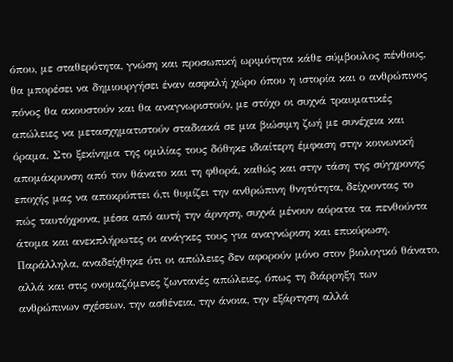όπου, με σταθερότητα, γνώση και προσωπική ωριμότητα κάθε σύμβουλος πένθους, θα μπορέσει να δημιουργήσει έναν ασφαλή χώρο όπου η ιστορία και ο ανθρώπινος πόνος θα ακουστούν και θα αναγνωριστούν, με στόχο οι συχνά τραυματικές απώλειες να μετασχηματιστούν σταδιακά σε μια βιώσιμη ζωή με συνέχεια και όραμα. Στο ξεκίνημα της ομιλίας τους δόθηκε ιδιαίτερη έμφαση στην κοινωνική απομάκρυνση από τον θάνατο και τη φθορά, καθώς και στην τάση της σύγχρονης εποχής μας να αποκρύπτει ό,τι θυμίζει την ανθρώπινη θνητότητα, δείχνοντας το πώς ταυτόχρονα, μέσα από αυτή την άρνηση, συχνά μένουν αόρατα τα πενθούντα άτομα και ανεκπλήρωτες οι ανάγκες τους για αναγνώριση και επικύρωση. Παράλληλα, αναδείχθηκε ότι οι απώλειες δεν αφορούν μόνο στον βιολογικό θάνατο, αλλά και στις ονομαζόμενες ζωντανές απώλειες, όπως τη διάρρηξη των ανθρώπινων σχέσεων, την ασθένεια, την άνοια, την εξάρτηση αλλά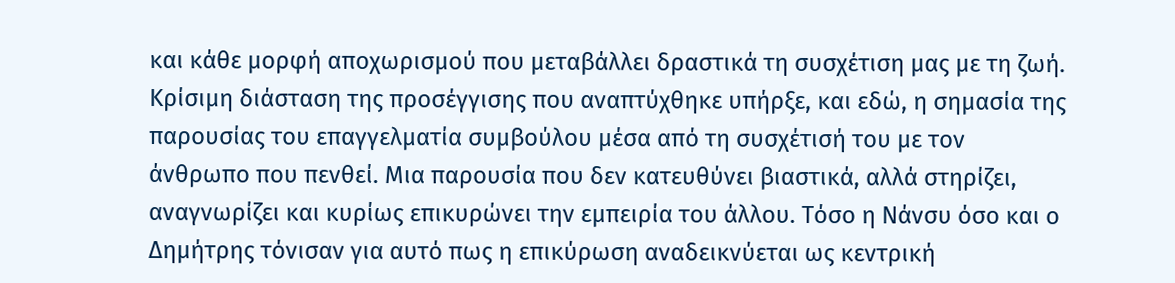και κάθε μορφή αποχωρισμού που μεταβάλλει δραστικά τη συσχέτιση μας με τη ζωή. Κρίσιμη διάσταση της προσέγγισης που αναπτύχθηκε υπήρξε, και εδώ, η σημασία της παρουσίας του επαγγελματία συμβούλου μέσα από τη συσχέτισή του με τον άνθρωπο που πενθεί. Μια παρουσία που δεν κατευθύνει βιαστικά, αλλά στηρίζει, αναγνωρίζει και κυρίως επικυρώνει την εμπειρία του άλλου. Τόσο η Νάνσυ όσο και ο Δημήτρης τόνισαν για αυτό πως η επικύρωση αναδεικνύεται ως κεντρική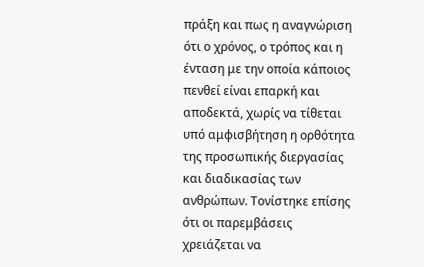πράξη και πως η αναγνώριση ότι ο χρόνος, ο τρόπος και η ένταση με την οποία κάποιος πενθεί είναι επαρκή και αποδεκτά, χωρίς να τίθεται υπό αμφισβήτηση η ορθότητα της προσωπικής διεργασίας και διαδικασίας των ανθρώπων. Τονίστηκε επίσης ότι οι παρεμβάσεις χρειάζεται να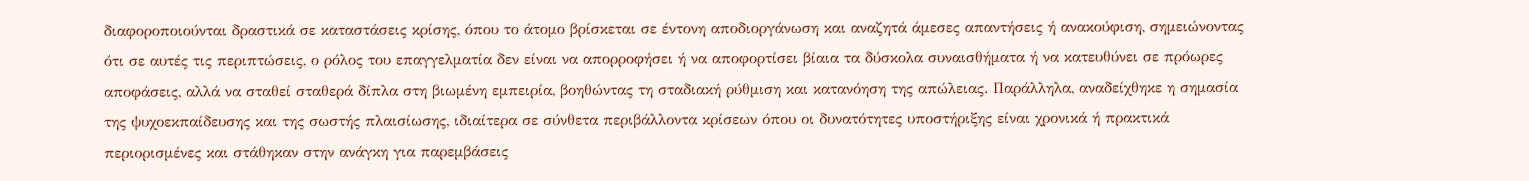διαφοροποιούνται δραστικά σε καταστάσεις κρίσης, όπου το άτομο βρίσκεται σε έντονη αποδιοργάνωση και αναζητά άμεσες απαντήσεις ή ανακούφιση, σημειώνοντας ότι σε αυτές τις περιπτώσεις, ο ρόλος του επαγγελματία δεν είναι να απορροφήσει ή να αποφορτίσει βίαια τα δύσκολα συναισθήματα ή να κατευθύνει σε πρόωρες αποφάσεις, αλλά να σταθεί σταθερά δίπλα στη βιωμένη εμπειρία, βοηθώντας τη σταδιακή ρύθμιση και κατανόηση της απώλειας. Παράλληλα, αναδείχθηκε η σημασία της ψυχοεκπαίδευσης και της σωστής πλαισίωσης, ιδιαίτερα σε σύνθετα περιβάλλοντα κρίσεων όπου οι δυνατότητες υποστήριξης είναι χρονικά ή πρακτικά περιορισμένες και στάθηκαν στην ανάγκη για παρεμβάσεις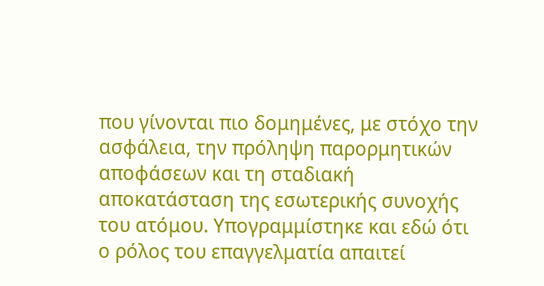που γίνονται πιο δομημένες, με στόχο την ασφάλεια, την πρόληψη παρορμητικών αποφάσεων και τη σταδιακή αποκατάσταση της εσωτερικής συνοχής του ατόμου. Υπογραμμίστηκε και εδώ ότι ο ρόλος του επαγγελματία απαιτεί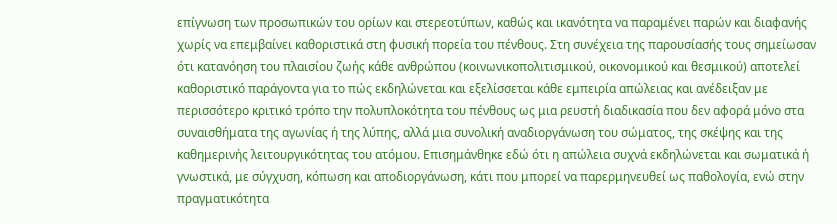επίγνωση των προσωπικών του ορίων και στερεοτύπων, καθώς και ικανότητα να παραμένει παρών και διαφανής χωρίς να επεμβαίνει καθοριστικά στη φυσική πορεία του πένθους. Στη συνέχεια της παρουσίασής τους σημείωσαν ότι κατανόηση του πλαισίου ζωής κάθε ανθρώπου (κοινωνικοπολιτισμικού, οικονομικού και θεσμικού) αποτελεί καθοριστικό παράγοντα για το πώς εκδηλώνεται και εξελίσσεται κάθε εμπειρία απώλειας και ανέδειξαν με περισσότερο κριτικό τρόπο την πολυπλοκότητα του πένθους ως μια ρευστή διαδικασία που δεν αφορά μόνο στα συναισθήματα της αγωνίας ή της λύπης, αλλά μια συνολική αναδιοργάνωση του σώματος, της σκέψης και της καθημερινής λειτουργικότητας του ατόμου. Επισημάνθηκε εδώ ότι η απώλεια συχνά εκδηλώνεται και σωματικά ή γνωστικά, με σύγχυση, κόπωση και αποδιοργάνωση, κάτι που μπορεί να παρερμηνευθεί ως παθολογία, ενώ στην πραγματικότητα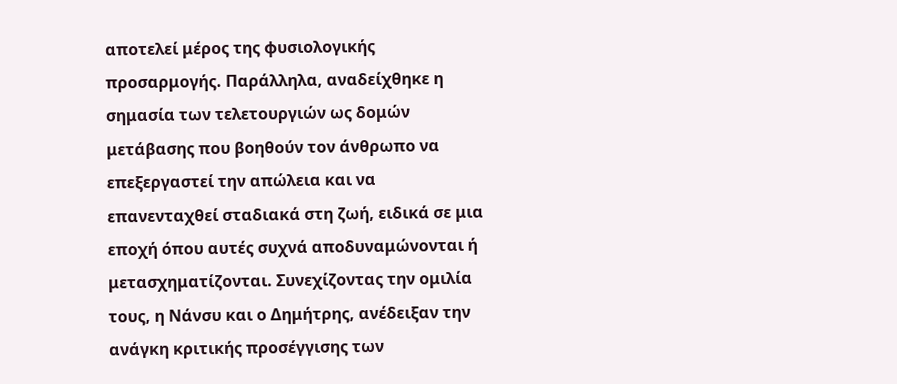αποτελεί μέρος της φυσιολογικής προσαρμογής. Παράλληλα, αναδείχθηκε η σημασία των τελετουργιών ως δομών μετάβασης που βοηθούν τον άνθρωπο να επεξεργαστεί την απώλεια και να επανενταχθεί σταδιακά στη ζωή, ειδικά σε μια εποχή όπου αυτές συχνά αποδυναμώνονται ή μετασχηματίζονται. Συνεχίζοντας την ομιλία τους, η Νάνσυ και ο Δημήτρης, ανέδειξαν την ανάγκη κριτικής προσέγγισης των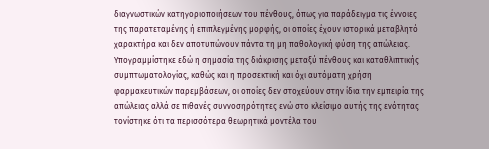διαγνωστικών κατηγοριοποιήσεων του πένθους, όπως για παράδειγμα τις έννοιες της παρατεταμένης ή επιπλεγμένης μορφής, οι οποίες έχουν ιστορικά μεταβλητό χαρακτήρα και δεν αποτυπώνουν πάντα τη μη παθολογική φύση της απώλειας. Υπογραμμίστηκε εδώ η σημασία της διάκρισης μεταξύ πένθους και καταθλιπτικής συμπτωματολογίας, καθώς και η προσεκτική και όχι αυτόματη χρήση φαρμακευτικών παρεμβάσεων, οι οποίες δεν στοχεύουν στην ίδια την εμπειρία της απώλειας αλλά σε πιθανές συννοσηρότητες ενώ στο κλείσιμο αυτής της ενότητας τονίστηκε ότι τα περισσότερα θεωρητικά μοντέλα του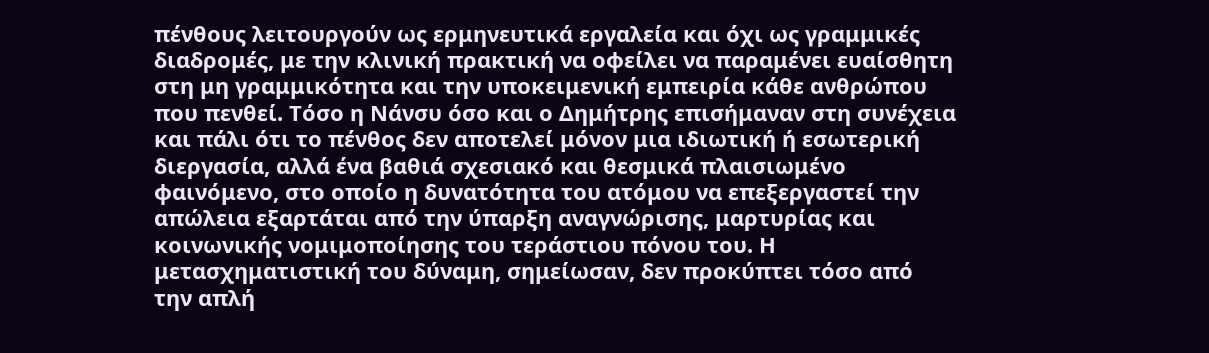πένθους λειτουργούν ως ερμηνευτικά εργαλεία και όχι ως γραμμικές διαδρομές, με την κλινική πρακτική να οφείλει να παραμένει ευαίσθητη στη μη γραμμικότητα και την υποκειμενική εμπειρία κάθε ανθρώπου που πενθεί. Τόσο η Νάνσυ όσο και ο Δημήτρης επισήμαναν στη συνέχεια και πάλι ότι το πένθος δεν αποτελεί μόνον μια ιδιωτική ή εσωτερική διεργασία, αλλά ένα βαθιά σχεσιακό και θεσμικά πλαισιωμένο φαινόμενο, στο οποίο η δυνατότητα του ατόμου να επεξεργαστεί την απώλεια εξαρτάται από την ύπαρξη αναγνώρισης, μαρτυρίας και κοινωνικής νομιμοποίησης του τεράστιου πόνου του. Η μετασχηματιστική του δύναμη, σημείωσαν, δεν προκύπτει τόσο από την απλή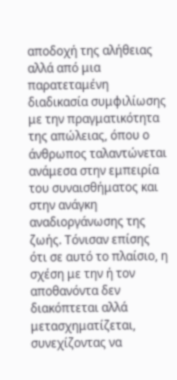αποδοχή της αλήθειας αλλά από μια παρατεταμένη διαδικασία συμφιλίωσης με την πραγματικότητα της απώλειας, όπου ο άνθρωπος ταλαντώνεται ανάμεσα στην εμπειρία του συναισθήματος και στην ανάγκη αναδιοργάνωσης της ζωής. Τόνισαν επίσης ότι σε αυτό το πλαίσιο, η σχέση με την ή τον αποθανόντα δεν διακόπτεται αλλά μετασχηματίζεται, συνεχίζοντας να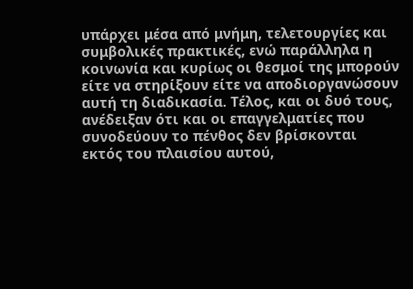υπάρχει μέσα από μνήμη, τελετουργίες και συμβολικές πρακτικές, ενώ παράλληλα η κοινωνία και κυρίως οι θεσμοί της μπορούν είτε να στηρίξουν είτε να αποδιοργανώσουν αυτή τη διαδικασία. Τέλος, και οι δυό τους, ανέδειξαν ότι και οι επαγγελματίες που συνοδεύουν το πένθος δεν βρίσκονται εκτός του πλαισίου αυτού,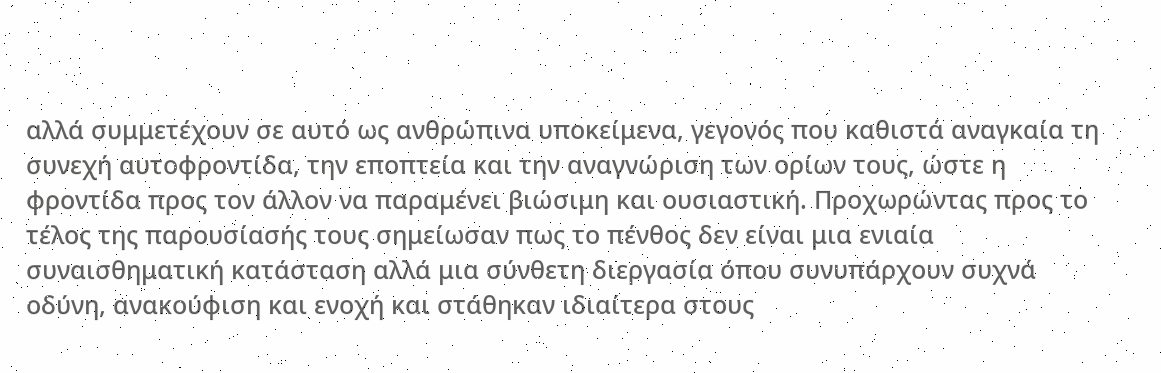αλλά συμμετέχουν σε αυτό ως ανθρώπινα υποκείμενα, γεγονός που καθιστά αναγκαία τη συνεχή αυτοφροντίδα, την εποπτεία και την αναγνώριση των ορίων τους, ώστε η φροντίδα προς τον άλλον να παραμένει βιώσιμη και ουσιαστική. Προχωρώντας προς το τέλος της παρουσίασής τους σημείωσαν πως το πένθος δεν είναι μια ενιαία συναισθηματική κατάσταση αλλά μια σύνθετη διεργασία όπου συνυπάρχουν συχνά οδύνη, ανακούφιση και ενοχή και στάθηκαν ιδιαίτερα στους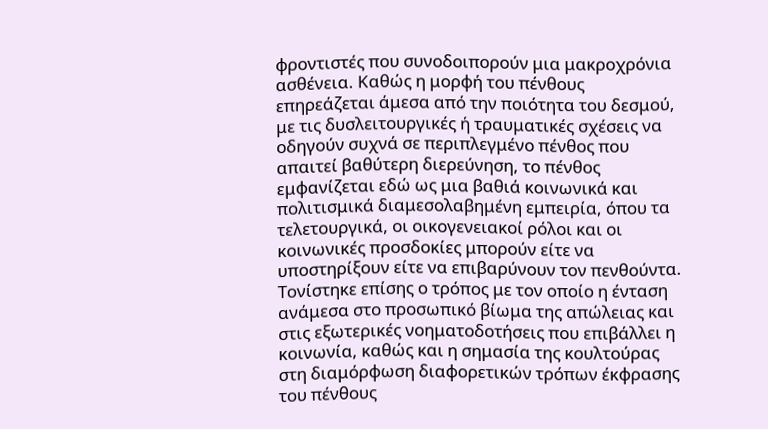φροντιστές που συνοδοιπορούν μια μακροχρόνια ασθένεια. Καθώς η μορφή του πένθους επηρεάζεται άμεσα από την ποιότητα του δεσμού, με τις δυσλειτουργικές ή τραυματικές σχέσεις να οδηγούν συχνά σε περιπλεγμένο πένθος που απαιτεί βαθύτερη διερεύνηση, το πένθος εμφανίζεται εδώ ως μια βαθιά κοινωνικά και πολιτισμικά διαμεσολαβημένη εμπειρία, όπου τα τελετουργικά, οι οικογενειακοί ρόλοι και οι κοινωνικές προσδοκίες μπορούν είτε να υποστηρίξουν είτε να επιβαρύνουν τον πενθούντα. Τονίστηκε επίσης ο τρόπος με τον οποίο η ένταση ανάμεσα στο προσωπικό βίωμα της απώλειας και στις εξωτερικές νοηματοδοτήσεις που επιβάλλει η κοινωνία, καθώς και η σημασία της κουλτούρας στη διαμόρφωση διαφορετικών τρόπων έκφρασης του πένθους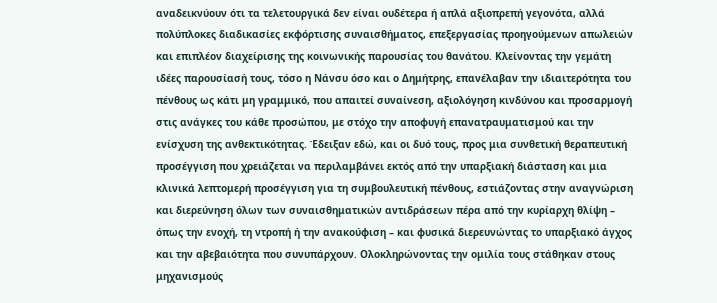αναδεικνύουν ότι τα τελετουργικά δεν είναι ουδέτερα ή απλά αξιοπρεπή γεγονότα, αλλά πολύπλοκες διαδικασίες εκφόρτισης συναισθήματος, επεξεργασίας προηγούμενων απωλειών και επιπλέον διαχείρισης της κοινωνικής παρουσίας του θανάτου. Κλείνοντας την γεμάτη ιδέες παρουσίασή τους, τόσο η Νάνσυ όσο και ο Δημήτρης, επανέλαβαν την ιδιαιτερότητα του πένθους ως κάτι μη γραμμικό, που απαιτεί συναίνεση, αξιολόγηση κινδύνου και προσαρμογή στις ανάγκες του κάθε προσώπου, με στόχο την αποφυγή επανατραυματισμού και την ενίσχυση της ανθεκτικότητας. Έδειξαν εδώ, και οι δυό τους, προς μια συνθετική θεραπευτική προσέγγιση που χρειάζεται να περιλαμβάνει εκτός από την υπαρξιακή διάσταση και μια κλινικά λεπτομερή προσέγγιση για τη συμβουλευτική πένθους, εστιάζοντας στην αναγνώριση και διερεύνηση όλων των συναισθηματικών αντιδράσεων πέρα από την κυρίαρχη θλίψη – όπως την ενοχή, τη ντροπή ή την ανακούφιση – και φυσικά διερευνώντας το υπαρξιακό άγχος και την αβεβαιότητα που συνυπάρχουν. Ολοκληρώνοντας την ομιλία τους στάθηκαν στους μηχανισμούς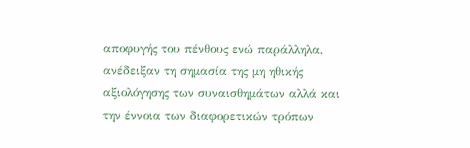αποφυγής του πένθους ενώ παράλληλα, ανέδειξαν τη σημασία της μη ηθικής αξιολόγησης των συναισθημάτων αλλά και την έννοια των διαφορετικών τρόπων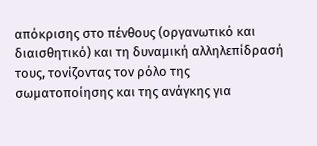απόκρισης στο πένθους (οργανωτικό και διαισθητικό) και τη δυναμική αλληλεπίδρασή τους, τονίζοντας τον ρόλο της σωματοποίησης και της ανάγκης για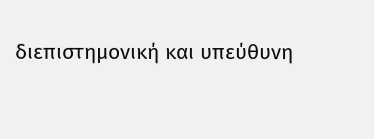διεπιστημονική και υπεύθυνη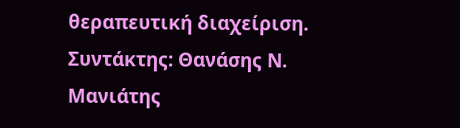θεραπευτική διαχείριση.
Συντάκτης: Θανάσης Ν. Μανιάτης